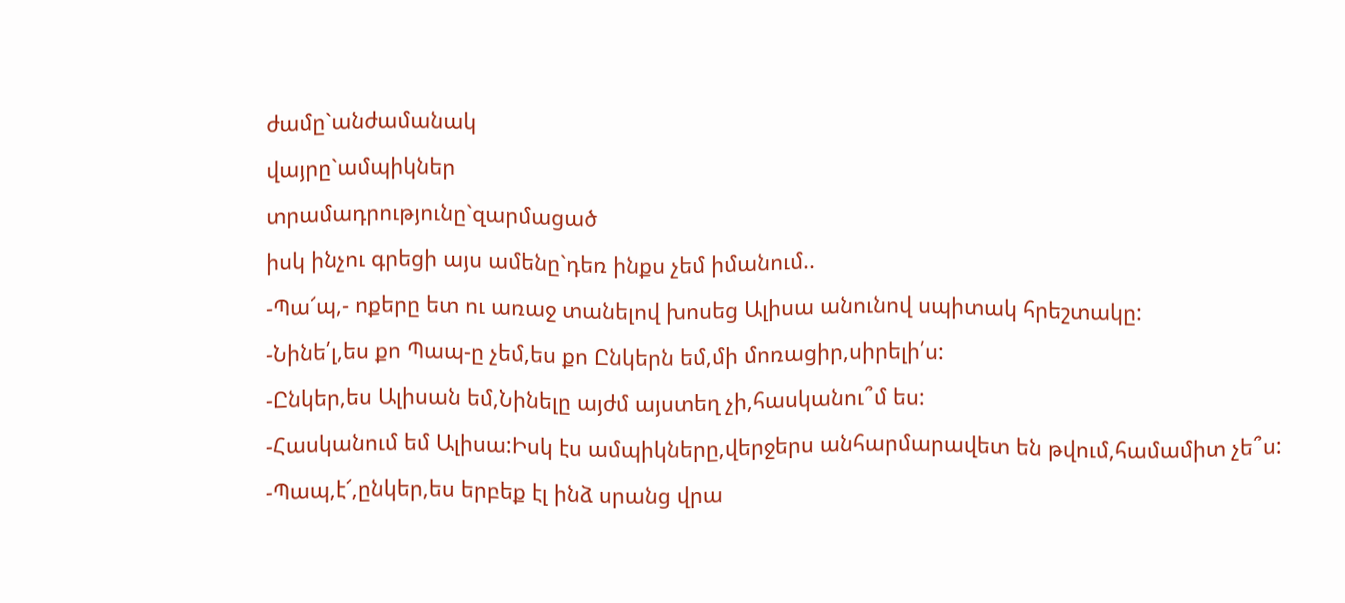ժամը`անժամանակ
վայրը`ամպիկներ
տրամադրությունը`զարմացած
իսկ ինչու գրեցի այս ամենը`դեռ ինքս չեմ իմանում..
-Պա՜պ,- ոքերը ետ ու առաջ տանելով խոսեց Ալիսա անունով սպիտակ հրեշտակը:
-Նինե՛լ,ես քո Պապ-ը չեմ,ես քո Ընկերն եմ,մի մոռացիր,սիրելի՛ս:
-Ընկեր,ես Ալիսան եմ,Նինելը այժմ այստեղ չի,հասկանու՞մ ես:
-Հասկանում եմ Ալիսա:Իսկ էս ամպիկները,վերջերս անհարմարավետ են թվում,համամիտ չե՞ս:
-Պապ,է՜,ընկեր,ես երբեք էլ ինձ սրանց վրա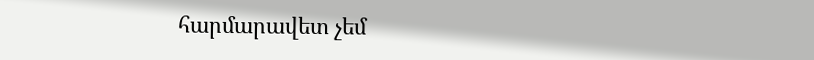հարմարավետ չեմ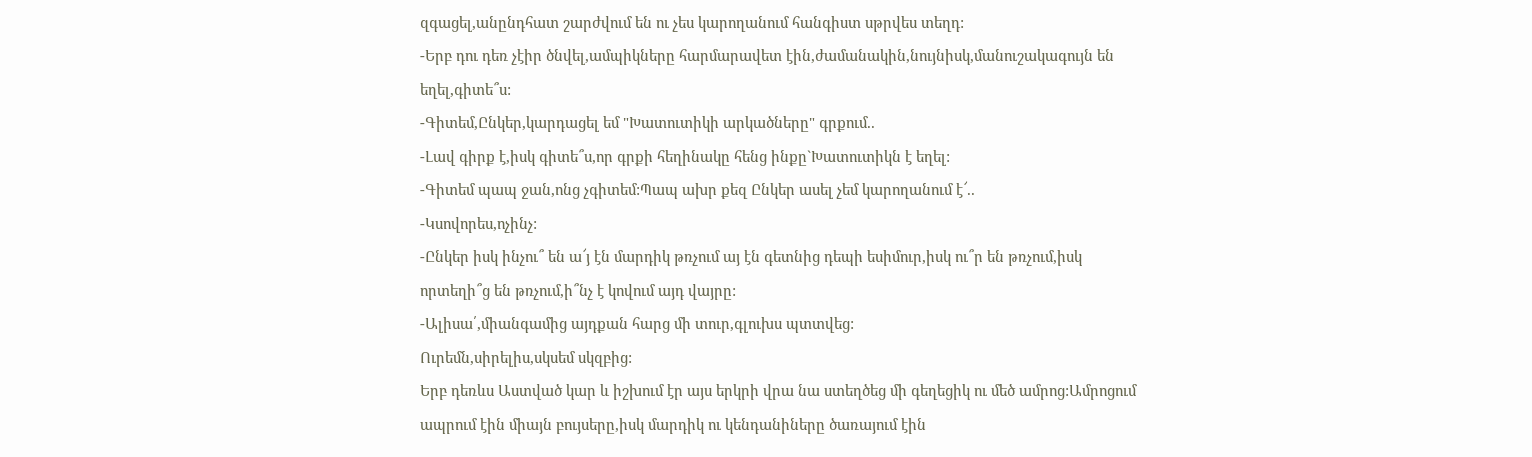զգացել,անընդհատ շարժվում են ու չես կարողանում հանգիստ սթրվես տեղդ:
-Երբ դու դեռ չէիր ծնվել,ամպիկները հարմարավետ էին,ժամանակին,նույնիսկ,մանուշակագույն են եղել,գիտե՞ս:
-Գիտեմ,Ընկեր,կարդացել եմ "Խատուտիկի արկածները" գրքում..
-Լավ գիրք է,իսկ գիտե՞ս,որ գրքի հեղինակը հենց ինքը`Խատուտիկն է եղել:
-Գիտեմ պապ ջան,ոնց չգիտեմ:Պապ ախր քեզ Ընկեր ասել չեմ կարողանում է՜..
-Կսովորես,ոչինչ:
-Ընկեր իսկ ինչու՞ են ա՜յ էն մարդիկ թռչում այ էն գետնից դեպի եսիմուր,իսկ ու՞ր են թռչում,իսկ որտեղի՞ց են թռչում,ի՞նչ է կովում այդ վայրը:
-Ալիսա՛,միանգամից այդքան հարց մի տուր,գլուխս պտտվեց:
Ուրեմն,սիրելիս,սկսեմ սկզբից:
Երբ դեռևս Աստված կար և իշխում էր այս երկրի վրա նա ստեղծեց մի գեղեցիկ ու մեծ ամրոց:Ամրոցում ապրում էին միայն բույսերը,իսկ մարդիկ ու կենդանիները ծառայում էին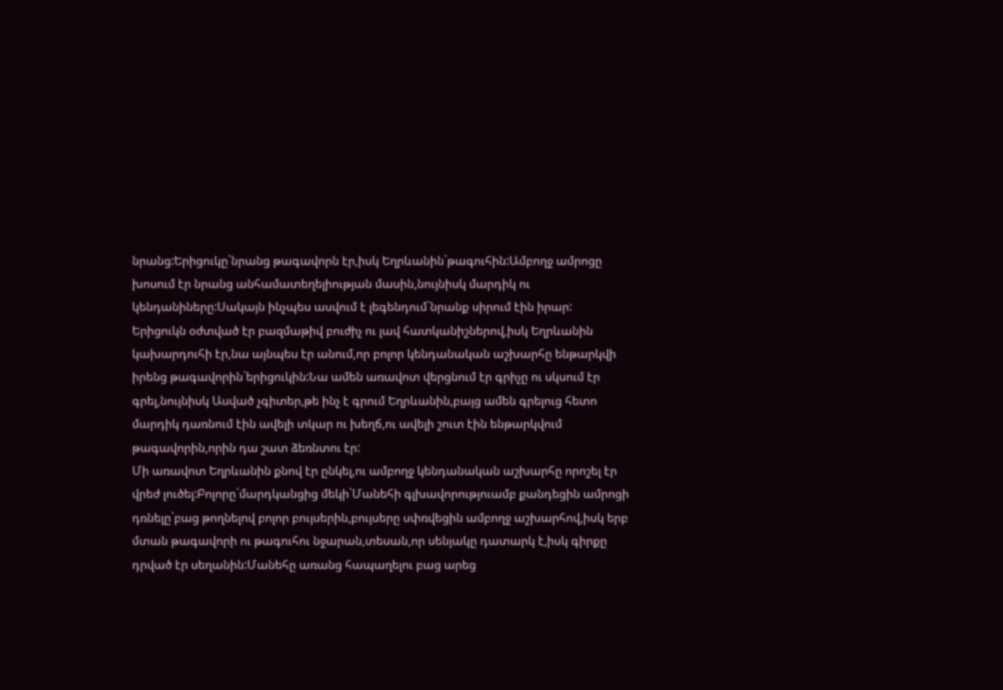նրանց:Երիցուկը`նրանց թագավորն էր,իսկ Եղրևանին`թագուհին:Ամբողջ ամրոցը խոսում էր նրանց անհամատեղելիության մասին,նույնիսկ մարդիկ ու կենդանիները:Սակայն ինչպես ասվում է լեգենդում`նրանք սիրում էին իրար:
Երիցուկն օժտված էր բազմաթիվ բուժիչ ու լավ հատկանիշներով,իսկ Եղրևանին կախարդուհի էր,նա այնպես էր անում,որ բոլոր կենդանական աշխարհը ենթարկվի իրենց թագավորին`երիցուկին:Նա ամեն առավոտ վերցնում էր գրիչը ու սկսում էր գրել,նույնիսկ Ասված չգիտեր,թե ինչ է գրում Եղրևանին,բայց ամեն գրելուց հետո մարդիկ դառնում էին ավելի տկար ու խեղճ,ու ավելի շուտ էին ենթարկվում թագավորին,որին դա շատ ձեռնտու էր:
Մի առավոտ Եղրևանին քնով էր ընկել,ու ամբողջ կենդանական աշխարհը որոշել էր վրեժ լուծել:Բոլորը`մարդկանցից մեկի`Մանեհի գլխավորություամբ քանդեցին ամրոցի դռնելը`բաց թողնելով բոլոր բույսերին,բույսերը սփռվեցին ամբողջ աշխարհով,իսկ երբ մտան թագավորի ու թագուհու նջարան,տեսան,որ սենյակը դատարկ է,իսկ գիրքը դրված էր սեղանին:Մանեհը առանց հապաղելու բաց արեց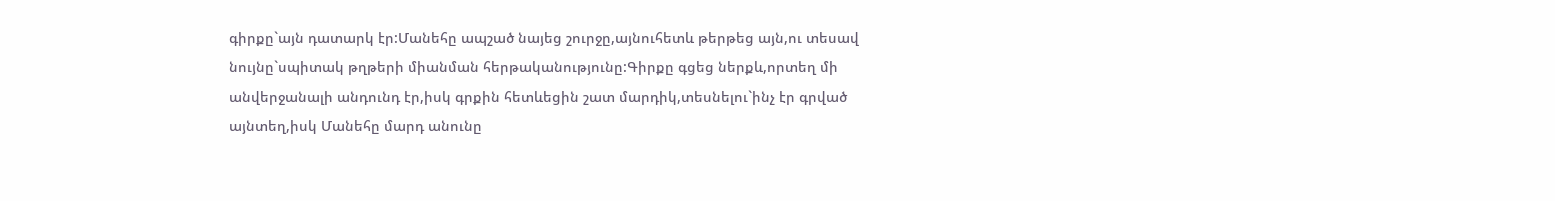գիրքը`այն դատարկ էր:Մանեհը ապշած նայեց շուրջը,այնուհետև թերթեց այն,ու տեսավ նույնը`սպիտակ թղթերի միանման հերթականությունը:Գիրքը գցեց ներքև,որտեղ մի անվերջանալի անդունդ էր,իսկ գրքին հետևեցին շատ մարդիկ,տեսնելու`ինչ էր գրված այնտեղ,իսկ Մանեհը մարդ անունը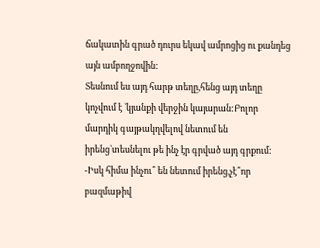ճակատին գրած դուրս եկավ ամրոցից ու քանդեց այն ամբողջովին:
Տեսնում ես այդ հարթ տեղը,հենց այդ տեղը կոչվում է `կյանքի վերջին կայարան:Բոլոր մարդիկ գայթակղվելով նետում են իրենց`տեսնելու թե ինչ էր գրված այդ գրքում:
-Իսկ հիմա ինչու՞ են նետում իրենց,չէ՞որ բազմաթիվ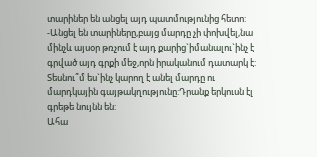տարիներ են անցել այդ պատմությունից հետո:
-Անցել են տարիները,բայց մարդը չի փոխվել,նա մինչև այսօր թռչում է այդ քարից`իմանալու`ինչ է գրված այդ գրքի մեջ,որն իրականում դատարկ է:
Տեսնու՞մ ես`ինչ կարող է անել մարդը ու մարդկային գայթակղությունը:Դրանք երկուսն էլ գրեթե նույնն են:
Ահա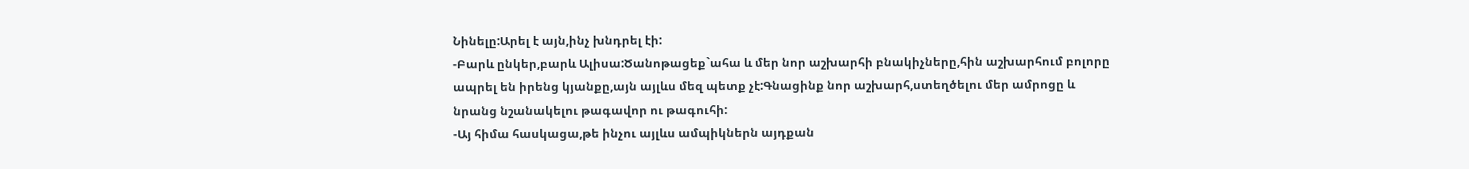Նինելը:Արել է այն,ինչ խնդրել էի:
-Բարև ընկեր,բարև Ալիսա:Ծանոթացեք`ահա և մեր նոր աշխարհի բնակիչները,հին աշխարհում բոլորը ապրել են իրենց կյանքը,այն այլևս մեզ պետք չէ:Գնացինք նոր աշխարհ,ստեղծելու մեր ամրոցը և նրանց նշանակելու թագավոր ու թագուհի:
-Այ հիմա հասկացա,թե ինչու այլևս ամպիկներն այդքան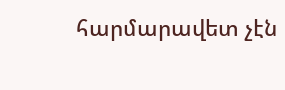հարմարավետ չէն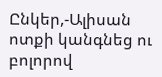Ընկեր,-Ալիսան ոտքի կանգնեց ու բոլորով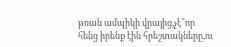թռան ամպիկի վրայից,չէ՞որ հենց իրենք էին հրեշտակները,ու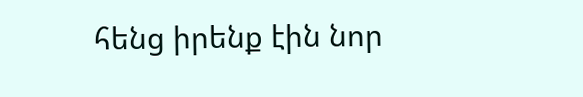հենց իրենք էին նոր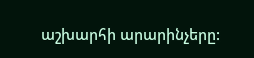աշխարհի արարինչերը: